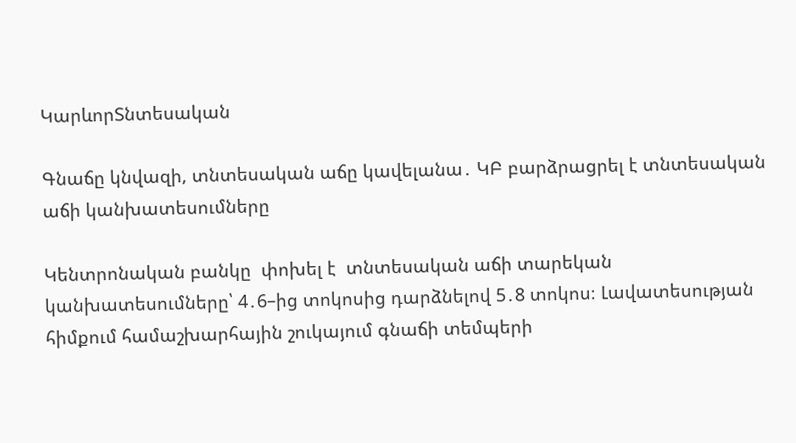ԿարևորՏնտեսական

Գնաճը կնվազի, տնտեսական աճը կավելանա․ ԿԲ բարձրացրել է տնտեսական աճի կանխատեսումները

Կենտրոնական բանկը  փոխել է  տնտեսական աճի տարեկան  կանխատեսումները՝ 4․6–ից տոկոսից դարձնելով 5․8 տոկոս։ Լավատեսության հիմքում համաշխարհային շուկայում գնաճի տեմպերի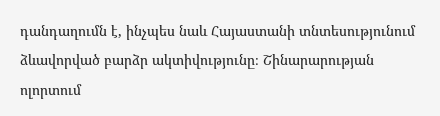դանդաղումն է, ինչպես նաև Հայաստանի տնտեսությունում ձևավորված բարձր ակտիվությունը։ Շինարարության ոլորտում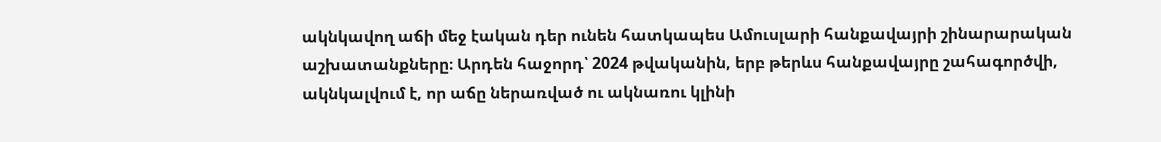ակնկավող աճի մեջ էական դեր ունեն հատկապես Ամուսլարի հանքավայրի շինարարական աշխատանքները։ Արդեն հաջորդ՝ 2024 թվականին, երբ թերևս հանքավայրը շահագործվի, ակնկալվում է, որ աճը ներառված ու ակնառու կլինի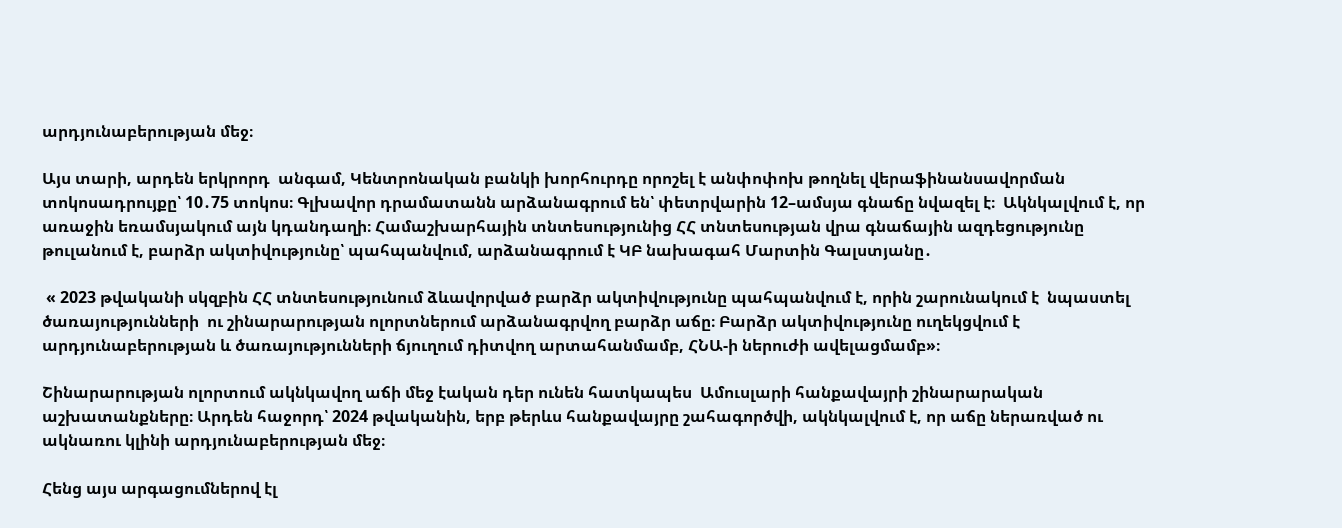արդյունաբերության մեջ։

Այս տարի, արդեն երկրորդ  անգամ, Կենտրոնական բանկի խորհուրդը որոշել է անփոփոխ թողնել վերաֆինանսավորման տոկոսադրույքը՝ 10․75 տոկոս։ Գլխավոր դրամատանն արձանագրում են՝ փետրվարին 12–ամսյա գնաճը նվազել է։  Ակնկալվում է, որ առաջին եռամսյակում այն կդանդաղի։ Համաշխարհային տնտեսությունից ՀՀ տնտեսության վրա գնաճային ազդեցությունը թուլանում է, բարձր ակտիվությունը՝ պահպանվում, արձանագրում է ԿԲ նախագահ Մարտին Գալստյանը․

 « 2023 թվականի սկզբին ՀՀ տնտեսությունում ձևավորված բարձր ակտիվությունը պահպանվում է, որին շարունակում է  նպաստել ծառայությունների  ու շինարարության ոլորտներում արձանագրվող բարձր աճը։ Բարձր ակտիվությունը ուղեկցվում է արդյունաբերության և ծառայությունների ճյուղում դիտվող արտահանմամբ, ՀՆԱ-ի ներուժի ավելացմամբ»։

Շինարարության ոլորտում ակնկավող աճի մեջ էական դեր ունեն հատկապես  Ամուսլարի հանքավայրի շինարարական աշխատանքները։ Արդեն հաջորդ՝ 2024 թվականին, երբ թերևս հանքավայրը շահագործվի, ակնկալվում է, որ աճը ներառված ու ակնառու կլինի արդյունաբերության մեջ։

Հենց այս արգացումներով էլ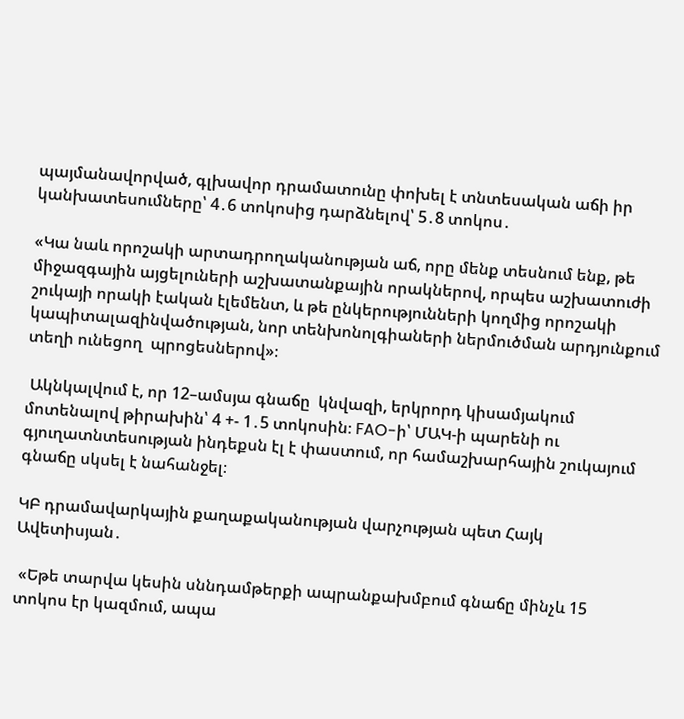պայմանավորված, գլխավոր դրամատունը փոխել է տնտեսական աճի իր կանխատեսումները՝ 4․6 տոկոսից դարձնելով՝ 5․8 տոկոս․

«Կա նաև որոշակի արտադրողականության աճ, որը մենք տեսնում ենք, թե միջազգային այցելուների աշխատանքային որակներով, որպես աշխատուժի շուկայի որակի էական էլեմենտ, և թե ընկերությունների կողմից որոշակի կապիտալազինվածության, նոր տենխոնոլգիաների ներմուծման արդյունքում տեղի ունեցող  պրոցեսներով»։

 Ակնկալվում է, որ 12–ամսյա գնաճը  կնվազի, երկրորդ կիսամյակում մոտենալով թիրախին՝ 4 +- 1․5 տոկոսին։ FAO-ի՝ ՄԱԿ-ի պարենի ու գյուղատնտեսության ինդեքսն էլ է փաստում, որ համաշխարհային շուկայում գնաճը սկսել է նահանջել։

ԿԲ դրամավարկային քաղաքականության վարչության պետ Հայկ Ավետիսյան․

 «Եթե տարվա կեսին սննդամթերքի ապրանքախմբում գնաճը մինչև 15 տոկոս էր կազմում, ապա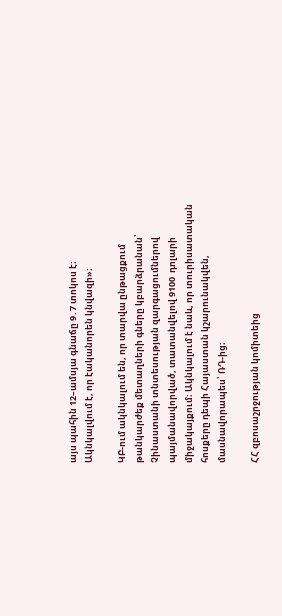այս պահին 12–ամսյա գնաճը 9․7 տոկոս է։ Ակնկալվում է, որ էականորեն կնվազի»։

ԿԲ-ում ակնկալում են, որ տարվա ընթացքում թանկարժեք մետաղների գները կբարձրանան՝ Չինաստանի տնտեսության զարգացումներով պայմանավորված, տատանվելով 9100  դոլարի միջակայքում։ Ակնկալում է նաև, որ տուրիսատական հոսքերը դեպի Հայաստան կշարունակվեն, մասնավորապես՝ ՌԴ-ից։

ՀՀ զբոսաշրջության կոմիտեից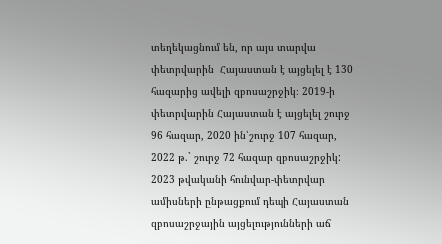տեղեկացնում են, որ այս տարվա փետրվարին  Հայաստան է այցելել է 130 հազարից ավելի զբոսաշրջիկ։ 2019-ի փետրվարին Հայաստան է այցելել շուրջ 96 հազար, 2020 ին՝շուրջ 107 հազար, 2022 թ.` շուրջ 72 հազար զբոսաշրջիկ: 2023 թվականի հունվար-փետրվար ամիսների ընթացքում դեպի Հայաստան զբոսաշրջային այցելությունների աճ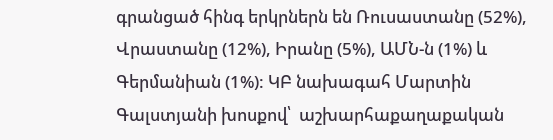գրանցած հինգ երկրներն են Ռուսաստանը (52%), Վրաստանը (12%), Իրանը (5%), ԱՄՆ-ն (1%) և Գերմանիան (1%): ԿԲ նախագահ Մարտին Գալստյանի խոսքով՝  աշխարհաքաղաքական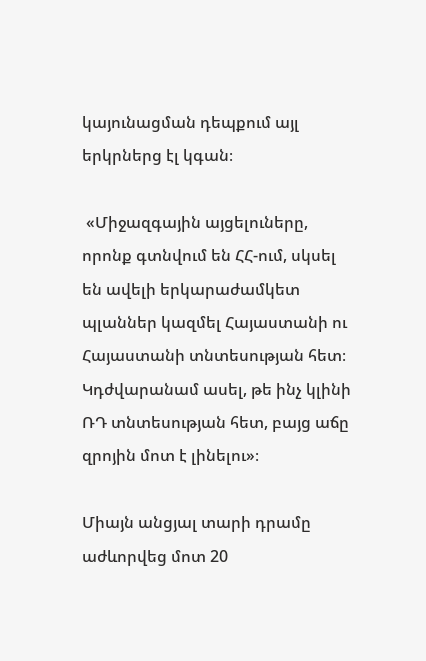կայունացման դեպքում այլ երկրներց էլ կգան։

 «Միջազգային այցելուները, որոնք գտնվում են ՀՀ-ում, սկսել են ավելի երկարաժամկետ պլաններ կազմել Հայաստանի ու Հայաստանի տնտեսության հետ։ Կդժվարանամ ասել, թե ինչ կլինի ՌԴ տնտեսության հետ, բայց աճը զրոյին մոտ է լինելու»։

Միայն անցյալ տարի դրամը աժևորվեց մոտ 20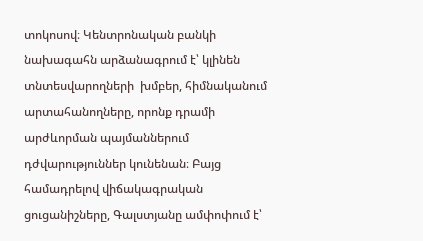տոկոսով։ Կենտրոնական բանկի նախագահն արձանագրում է՝ կլինեն տնտեսվարողների  խմբեր, հիմնականում արտահանողները, որոնք դրամի արժևորման պայմաններում դժվարություններ կունենան։ Բայց համադրելով վիճակագրական ցուցանիշները, Գալստյանը ամփոփում է՝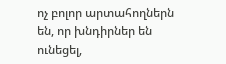ոչ բոլոր արտահողներն են, որ խնդիրներ են ունեցել,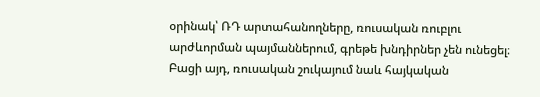օրինակ՝ ՌԴ արտահանողները, ռուսական ռուբլու արժևորման պայմաններում, գրեթե խնդիրներ չեն ունեցել։ Բացի այդ, ռուսական շուկայում նաև հայկական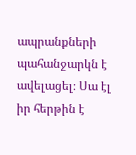ապրանքների պահանջարկն է ավելացել։ Սա էլ իր հերթին է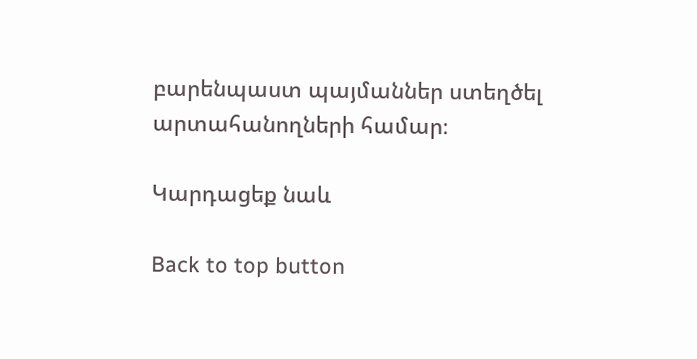բարենպաստ պայմաններ ստեղծել արտահանողների համար։

Կարդացեք նաև

Back to top button